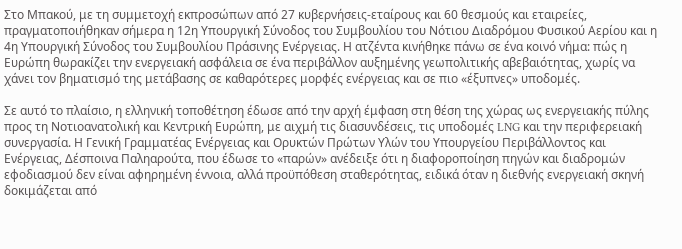Στο Μπακού, με τη συμμετοχή εκπροσώπων από 27 κυβερνήσεις-εταίρους και 60 θεσμούς και εταιρείες, πραγματοποιήθηκαν σήμερα η 12η Υπουργική Σύνοδος του Συμβουλίου του Νότιου Διαδρόμου Φυσικού Αερίου και η 4η Υπουργική Σύνοδος του Συμβουλίου Πράσινης Ενέργειας. Η ατζέντα κινήθηκε πάνω σε ένα κοινό νήμα: πώς η Ευρώπη θωρακίζει την ενεργειακή ασφάλεια σε ένα περιβάλλον αυξημένης γεωπολιτικής αβεβαιότητας, χωρίς να χάνει τον βηματισμό της μετάβασης σε καθαρότερες μορφές ενέργειας και σε πιο «έξυπνες» υποδομές.

Σε αυτό το πλαίσιο, η ελληνική τοποθέτηση έδωσε από την αρχή έμφαση στη θέση της χώρας ως ενεργειακής πύλης προς τη Νοτιοανατολική και Κεντρική Ευρώπη, με αιχμή τις διασυνδέσεις, τις υποδομές LNG και την περιφερειακή συνεργασία. Η Γενική Γραμματέας Ενέργειας και Ορυκτών Πρώτων Υλών του Υπουργείου Περιβάλλοντος και Ενέργειας, Δέσποινα Παληαρούτα, που έδωσε το «παρών» ανέδειξε ότι η διαφοροποίηση πηγών και διαδρομών εφοδιασμού δεν είναι αφηρημένη έννοια, αλλά προϋπόθεση σταθερότητας, ειδικά όταν η διεθνής ενεργειακή σκηνή δοκιμάζεται από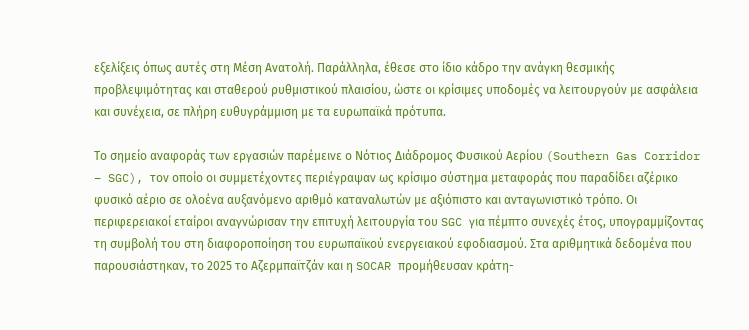εξελίξεις όπως αυτές στη Μέση Ανατολή. Παράλληλα, έθεσε στο ίδιο κάδρο την ανάγκη θεσμικής προβλεψιμότητας και σταθερού ρυθμιστικού πλαισίου, ώστε οι κρίσιμες υποδομές να λειτουργούν με ασφάλεια και συνέχεια, σε πλήρη ευθυγράμμιση με τα ευρωπαϊκά πρότυπα.

Το σημείο αναφοράς των εργασιών παρέμεινε ο Νότιος Διάδρομος Φυσικού Αερίου (Southern Gas Corridor – SGC), τον οποίο οι συμμετέχοντες περιέγραψαν ως κρίσιμο σύστημα μεταφοράς που παραδίδει αζέρικο φυσικό αέριο σε ολοένα αυξανόμενο αριθμό καταναλωτών με αξιόπιστο και ανταγωνιστικό τρόπο. Οι περιφερειακοί εταίροι αναγνώρισαν την επιτυχή λειτουργία του SGC για πέμπτο συνεχές έτος, υπογραμμίζοντας τη συμβολή του στη διαφοροποίηση του ευρωπαϊκού ενεργειακού εφοδιασμού. Στα αριθμητικά δεδομένα που παρουσιάστηκαν, το 2025 το Αζερμπαϊτζάν και η SOCAR προμήθευσαν κράτη-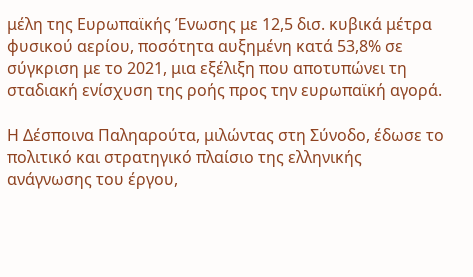μέλη της Ευρωπαϊκής Ένωσης με 12,5 δισ. κυβικά μέτρα φυσικού αερίου, ποσότητα αυξημένη κατά 53,8% σε σύγκριση με το 2021, μια εξέλιξη που αποτυπώνει τη σταδιακή ενίσχυση της ροής προς την ευρωπαϊκή αγορά.

Η Δέσποινα Παληαρούτα, μιλώντας στη Σύνοδο, έδωσε το πολιτικό και στρατηγικό πλαίσιο της ελληνικής ανάγνωσης του έργου,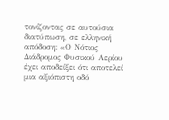τονίζοντας σε αυτούσια διατύπωση, σε ελληνική απόδοση: «Ο Νότιος Διάδρομος Φυσικού Αερίου έχει αποδείξει ότι αποτελεί μια αξιόπιστη οδό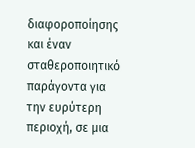διαφοροποίησης και έναν σταθεροποιητικό παράγοντα για την ευρύτερη περιοχή, σε μια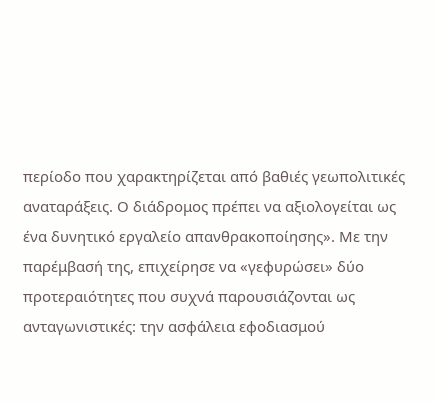περίοδο που χαρακτηρίζεται από βαθιές γεωπολιτικές αναταράξεις. Ο διάδρομος πρέπει να αξιολογείται ως ένα δυνητικό εργαλείο απανθρακοποίησης». Με την παρέμβασή της, επιχείρησε να «γεφυρώσει» δύο προτεραιότητες που συχνά παρουσιάζονται ως ανταγωνιστικές: την ασφάλεια εφοδιασμού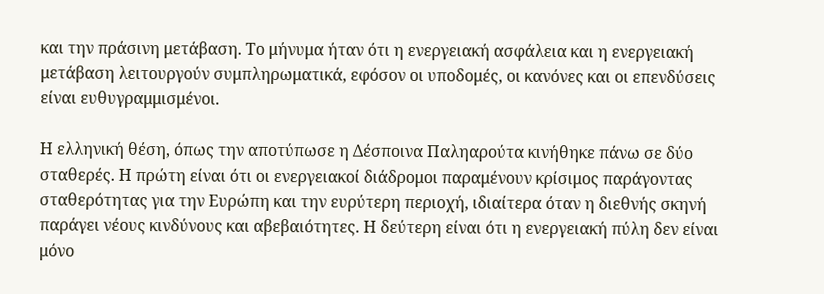και την πράσινη μετάβαση. Το μήνυμα ήταν ότι η ενεργειακή ασφάλεια και η ενεργειακή μετάβαση λειτουργούν συμπληρωματικά, εφόσον οι υποδομές, οι κανόνες και οι επενδύσεις είναι ευθυγραμμισμένοι.

Η ελληνική θέση, όπως την αποτύπωσε η Δέσποινα Παληαρούτα κινήθηκε πάνω σε δύο σταθερές. Η πρώτη είναι ότι οι ενεργειακοί διάδρομοι παραμένουν κρίσιμος παράγοντας σταθερότητας για την Ευρώπη και την ευρύτερη περιοχή, ιδιαίτερα όταν η διεθνής σκηνή παράγει νέους κινδύνους και αβεβαιότητες. Η δεύτερη είναι ότι η ενεργειακή πύλη δεν είναι μόνο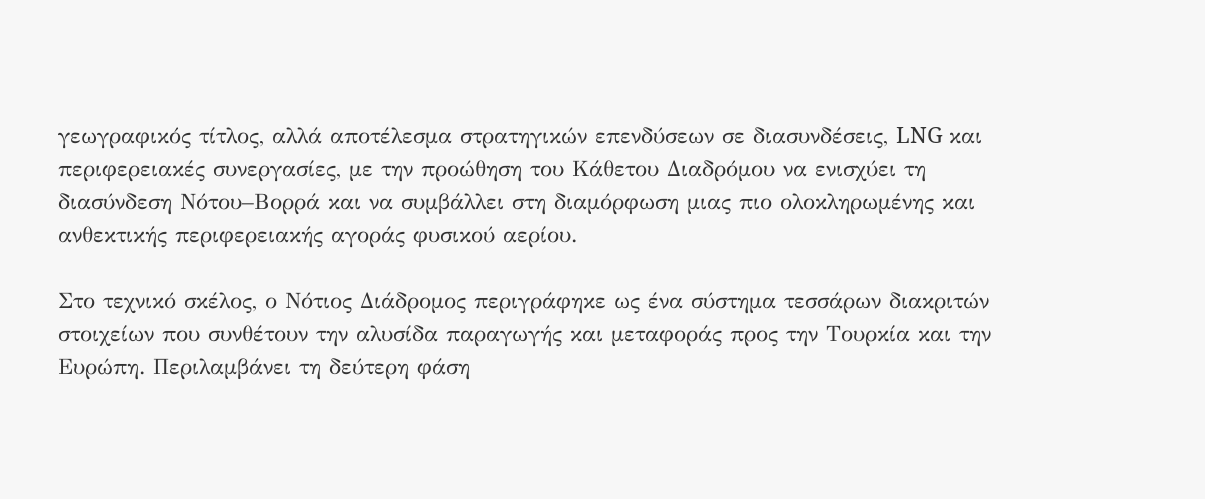γεωγραφικός τίτλος, αλλά αποτέλεσμα στρατηγικών επενδύσεων σε διασυνδέσεις, LNG και περιφερειακές συνεργασίες, με την προώθηση του Κάθετου Διαδρόμου να ενισχύει τη διασύνδεση Νότου–Βορρά και να συμβάλλει στη διαμόρφωση μιας πιο ολοκληρωμένης και ανθεκτικής περιφερειακής αγοράς φυσικού αερίου.

Στο τεχνικό σκέλος, ο Νότιος Διάδρομος περιγράφηκε ως ένα σύστημα τεσσάρων διακριτών στοιχείων που συνθέτουν την αλυσίδα παραγωγής και μεταφοράς προς την Τουρκία και την Ευρώπη. Περιλαμβάνει τη δεύτερη φάση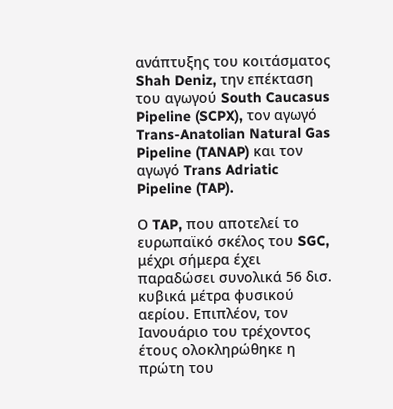ανάπτυξης του κοιτάσματος Shah Deniz, την επέκταση του αγωγού South Caucasus Pipeline (SCPX), τον αγωγό Trans-Anatolian Natural Gas Pipeline (TANAP) και τον αγωγό Trans Adriatic Pipeline (TAP).

Ο TAP, που αποτελεί το ευρωπαϊκό σκέλος του SGC, μέχρι σήμερα έχει παραδώσει συνολικά 56 δισ. κυβικά μέτρα φυσικού αερίου. Επιπλέον, τον Ιανουάριο του τρέχοντος έτους ολοκληρώθηκε η πρώτη του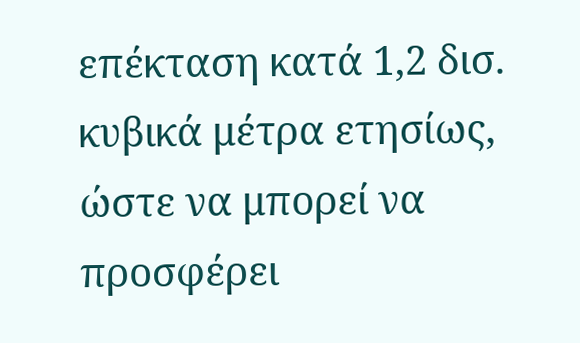επέκταση κατά 1,2 δισ. κυβικά μέτρα ετησίως, ώστε να μπορεί να προσφέρει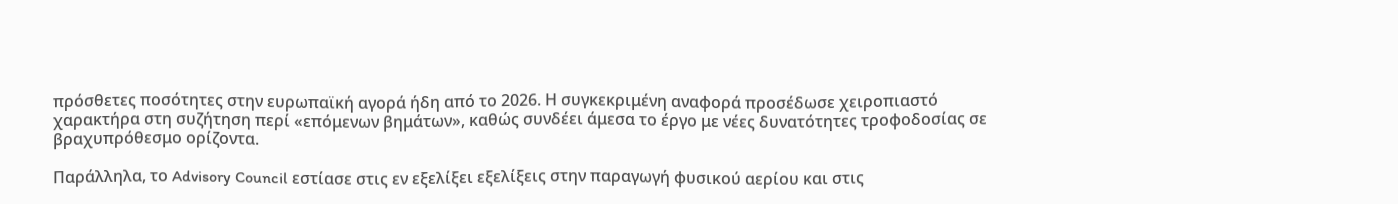πρόσθετες ποσότητες στην ευρωπαϊκή αγορά ήδη από το 2026. Η συγκεκριμένη αναφορά προσέδωσε χειροπιαστό χαρακτήρα στη συζήτηση περί «επόμενων βημάτων», καθώς συνδέει άμεσα το έργο με νέες δυνατότητες τροφοδοσίας σε βραχυπρόθεσμο ορίζοντα.

Παράλληλα, το Advisory Council εστίασε στις εν εξελίξει εξελίξεις στην παραγωγή φυσικού αερίου και στις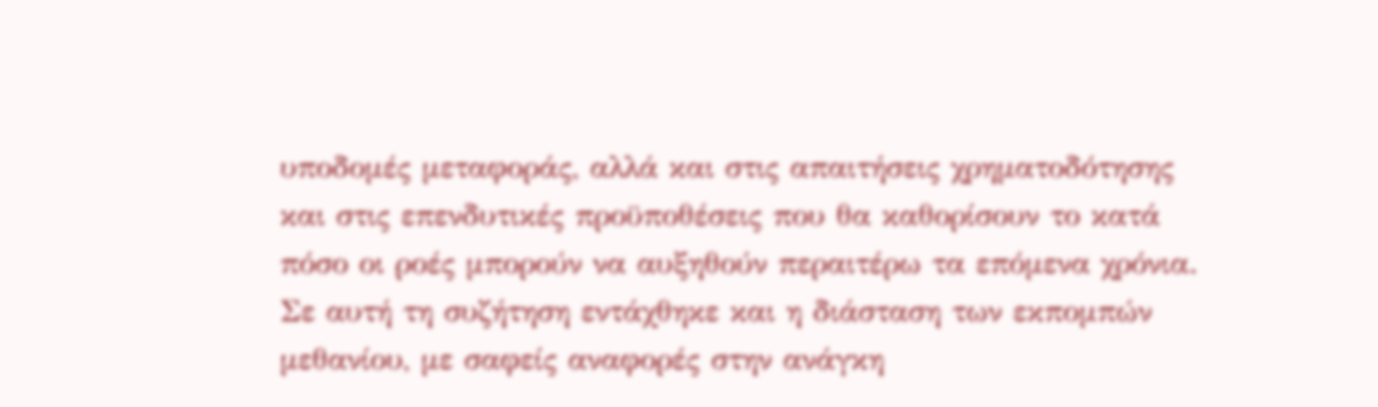υποδομές μεταφοράς, αλλά και στις απαιτήσεις χρηματοδότησης και στις επενδυτικές προϋποθέσεις που θα καθορίσουν το κατά πόσο οι ροές μπορούν να αυξηθούν περαιτέρω τα επόμενα χρόνια. Σε αυτή τη συζήτηση εντάχθηκε και η διάσταση των εκπομπών μεθανίου, με σαφείς αναφορές στην ανάγκη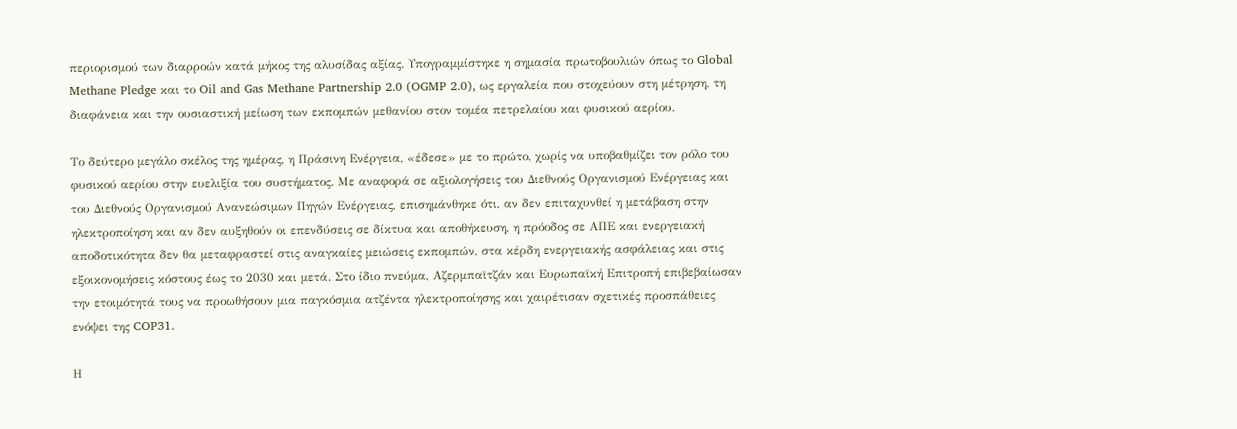περιορισμού των διαρροών κατά μήκος της αλυσίδας αξίας. Υπογραμμίστηκε η σημασία πρωτοβουλιών όπως το Global Methane Pledge και το Oil and Gas Methane Partnership 2.0 (OGMP 2.0), ως εργαλεία που στοχεύουν στη μέτρηση, τη διαφάνεια και την ουσιαστική μείωση των εκπομπών μεθανίου στον τομέα πετρελαίου και φυσικού αερίου.

Το δεύτερο μεγάλο σκέλος της ημέρας, η Πράσινη Ενέργεια, «έδεσε» με το πρώτο, χωρίς να υποβαθμίζει τον ρόλο του φυσικού αερίου στην ευελιξία του συστήματος. Με αναφορά σε αξιολογήσεις του Διεθνούς Οργανισμού Ενέργειας και του Διεθνούς Οργανισμού Ανανεώσιμων Πηγών Ενέργειας, επισημάνθηκε ότι, αν δεν επιταχυνθεί η μετάβαση στην ηλεκτροποίηση και αν δεν αυξηθούν οι επενδύσεις σε δίκτυα και αποθήκευση, η πρόοδος σε ΑΠΕ και ενεργειακή αποδοτικότητα δεν θα μεταφραστεί στις αναγκαίες μειώσεις εκπομπών, στα κέρδη ενεργειακής ασφάλειας και στις εξοικονομήσεις κόστους έως το 2030 και μετά. Στο ίδιο πνεύμα, Αζερμπαϊτζάν και Ευρωπαϊκή Επιτροπή επιβεβαίωσαν την ετοιμότητά τους να προωθήσουν μια παγκόσμια ατζέντα ηλεκτροποίησης και χαιρέτισαν σχετικές προσπάθειες ενόψει της COP31.

Η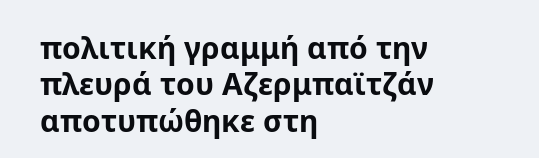πολιτική γραμμή από την πλευρά του Αζερμπαϊτζάν αποτυπώθηκε στη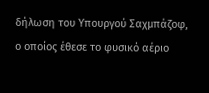δήλωση του Υπουργού Σαχμπάζοφ, ο οποίος έθεσε το φυσικό αέριο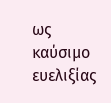ως καύσιμο ευελιξίας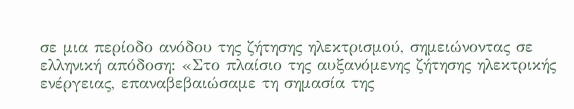σε μια περίοδο ανόδου της ζήτησης ηλεκτρισμού, σημειώνοντας σε ελληνική απόδοση: «Στο πλαίσιο της αυξανόμενης ζήτησης ηλεκτρικής ενέργειας, επαναβεβαιώσαμε τη σημασία της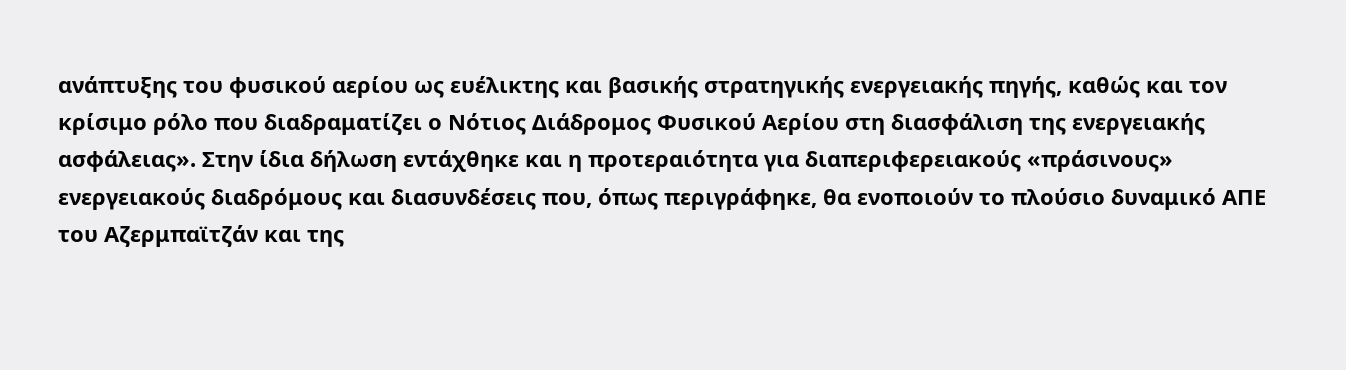ανάπτυξης του φυσικού αερίου ως ευέλικτης και βασικής στρατηγικής ενεργειακής πηγής, καθώς και τον κρίσιμο ρόλο που διαδραματίζει ο Νότιος Διάδρομος Φυσικού Αερίου στη διασφάλιση της ενεργειακής ασφάλειας». Στην ίδια δήλωση εντάχθηκε και η προτεραιότητα για διαπεριφερειακούς «πράσινους» ενεργειακούς διαδρόμους και διασυνδέσεις που, όπως περιγράφηκε, θα ενοποιούν το πλούσιο δυναμικό ΑΠΕ του Αζερμπαϊτζάν και της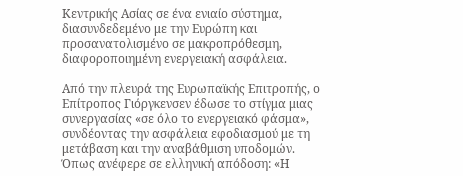Κεντρικής Ασίας σε ένα ενιαίο σύστημα, διασυνδεδεμένο με την Ευρώπη και προσανατολισμένο σε μακροπρόθεσμη, διαφοροποιημένη ενεργειακή ασφάλεια.

Από την πλευρά της Ευρωπαϊκής Επιτροπής, ο Επίτροπος Γιόργκενσεν έδωσε το στίγμα μιας συνεργασίας «σε όλο το ενεργειακό φάσμα», συνδέοντας την ασφάλεια εφοδιασμού με τη μετάβαση και την αναβάθμιση υποδομών. Όπως ανέφερε σε ελληνική απόδοση: «Η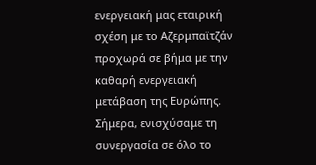ενεργειακή μας εταιρική σχέση με το Αζερμπαϊτζάν προχωρά σε βήμα με την καθαρή ενεργειακή μετάβαση της Ευρώπης. Σήμερα, ενισχύσαμε τη συνεργασία σε όλο το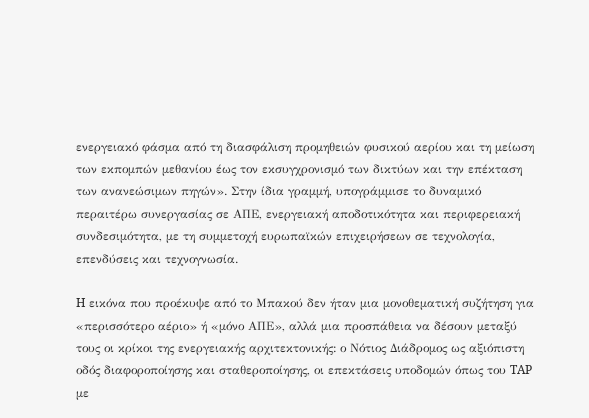ενεργειακό φάσμα από τη διασφάλιση προμηθειών φυσικού αερίου και τη μείωση των εκπομπών μεθανίου έως τον εκσυγχρονισμό των δικτύων και την επέκταση των ανανεώσιμων πηγών». Στην ίδια γραμμή, υπογράμμισε το δυναμικό περαιτέρω συνεργασίας σε ΑΠΕ, ενεργειακή αποδοτικότητα και περιφερειακή συνδεσιμότητα, με τη συμμετοχή ευρωπαϊκών επιχειρήσεων σε τεχνολογία, επενδύσεις και τεχνογνωσία.

H εικόνα που προέκυψε από το Μπακού δεν ήταν μια μονοθεματική συζήτηση για «περισσότερο αέριο» ή «μόνο ΑΠΕ», αλλά μια προσπάθεια να δέσουν μεταξύ τους οι κρίκοι της ενεργειακής αρχιτεκτονικής: ο Νότιος Διάδρομος ως αξιόπιστη οδός διαφοροποίησης και σταθεροποίησης, οι επεκτάσεις υποδομών όπως του TAP με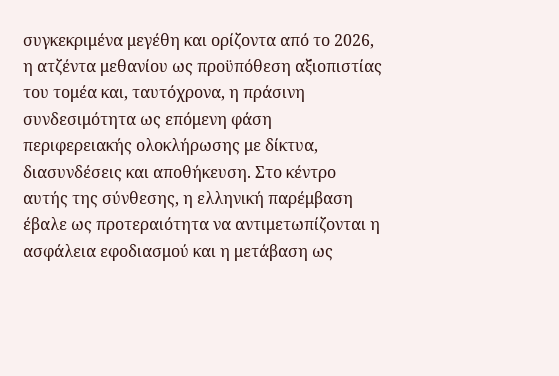συγκεκριμένα μεγέθη και ορίζοντα από το 2026, η ατζέντα μεθανίου ως προϋπόθεση αξιοπιστίας του τομέα και, ταυτόχρονα, η πράσινη συνδεσιμότητα ως επόμενη φάση περιφερειακής ολοκλήρωσης με δίκτυα, διασυνδέσεις και αποθήκευση. Στο κέντρο αυτής της σύνθεσης, η ελληνική παρέμβαση έβαλε ως προτεραιότητα να αντιμετωπίζονται η ασφάλεια εφοδιασμού και η μετάβαση ως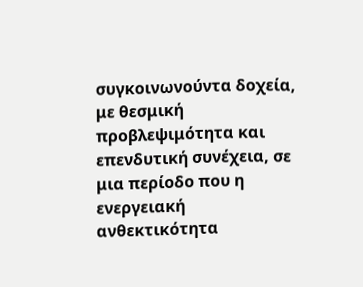συγκοινωνούντα δοχεία, με θεσμική προβλεψιμότητα και επενδυτική συνέχεια, σε μια περίοδο που η ενεργειακή ανθεκτικότητα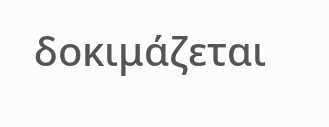δοκιμάζεται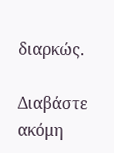διαρκώς.

Διαβάστε ακόμη